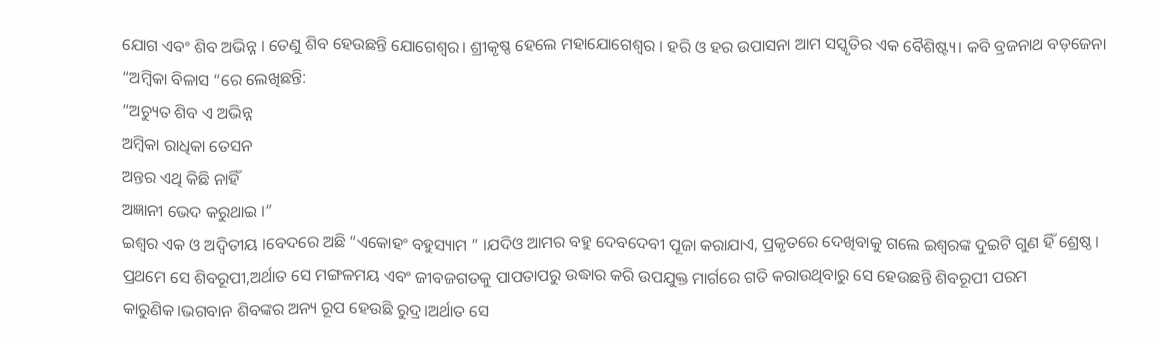ଯୋଗ ଏବଂ ଶିବ ଅଭିନ୍ନ । ତେଣୁ ଶିବ ହେଉଛନ୍ତି ଯୋଗେଶ୍ବର। ଶ୍ରୀକୃଷ୍ଣ ହେଲେ ମହାଯୋଗେଶ୍ବର । ହରି ଓ ହର ଉପାସନା ଆମ ସସ୍କୃତିର ଏକ ବୈଶିଷ୍ଟ୍ୟ। କବି ବ୍ରଜନାଥ ବଡ଼ଜେନା “ଅମ୍ବିକା ବିଳାସ “ରେ ଲେଖିଛନ୍ତି:
“ଅଚ୍ୟୁତ ଶିବ ଏ ଅଭିନ୍ନ
ଅମ୍ବିକା ରାଧିକା ତେସନ
ଅନ୍ତର ଏଥି କିଛି ନାହିଁ
ଅଜ୍ଞାନୀ ଭେଦ କରୁଥାଇ ।”
ଇଶ୍ଵର ଏକ ଓ ଅଦ୍ବିତୀୟ ।ବେଦରେ ଅଛି “ଏକୋହଂ ବହୁସ୍ୟାମ ” ।ଯଦିଓ ଆମର ବହୁ ଦେବଦେବୀ ପୂଜା କରାଯାଏ, ପ୍ରକୃତରେ ଦେଖିବାକୁ ଗଲେ ଇଶ୍ଵରଙ୍କ ଦୁଇଟି ଗୁଣ ହିଁ ଶ୍ରେଷ୍ଠ। ପ୍ରଥମେ ସେ ଶିବରୂପୀ,ଅର୍ଥାତ ସେ ମଙ୍ଗଳମୟ ଏବଂ ଜୀବଜଗତକୁ ପାପତାପରୁ ଉଦ୍ଧାର କରି ଉପଯୁକ୍ତ ମାର୍ଗରେ ଗତି କରାଉଥିବାରୁ ସେ ହେଉଛନ୍ତି ଶିବରୂପୀ ପରମ କାରୁଣିକ।ଭଗବାନ ଶିବଙ୍କର ଅନ୍ୟ ରୂପ ହେଉଛି ରୁଦ୍ର।ଅର୍ଥାତ ସେ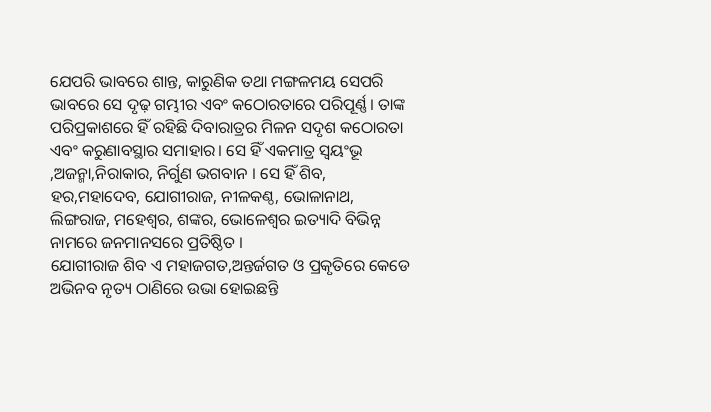ଯେପରି ଭାବରେ ଶାନ୍ତ, କାରୁଣିକ ତଥା ମଙ୍ଗଳମୟ ସେପରି ଭାବରେ ସେ ଦୃଢ଼ ଗମ୍ଭୀର ଏବଂ କଠୋରତାରେ ପରିପୂର୍ଣ୍ଣ। ତାଙ୍କ ପରିପ୍ରକାଶରେ ହିଁ ରହିଛି ଦିବାରାତ୍ରର ମିଳନ ସଦୃଶ କଠୋରତା ଏବଂ କରୁଣାବସ୍ଥାର ସମାହାର। ସେ ହିଁ ଏକମାତ୍ର ସ୍ବୟଂଭୂ ,ଅଜନ୍ମା,ନିରାକାର, ନିର୍ଗୁଣ ଭଗବାନ । ସେ ହିଁ ଶିବ, ହର,ମହାଦେବ, ଯୋଗୀରାଜ, ନୀଳକଣ୍ଠ, ଭୋଳାନାଥ, ଲିଙ୍ଗରାଜ, ମହେଶ୍ବର, ଶଙ୍କର, ଭୋଳେଶ୍ବର ଇତ୍ୟାଦି ବିଭିନ୍ନ ନାମରେ ଜନମାନସରେ ପ୍ରତିଷ୍ଠିତ ।
ଯୋଗୀରାଜ ଶିବ ଏ ମହାଜଗତ,ଅନ୍ତର୍ଜଗତ ଓ ପ୍ରକୃତିରେ କେଡେ ଅଭିନବ ନୃତ୍ୟ ଠାଣିରେ ଉଭା ହୋଇଛନ୍ତି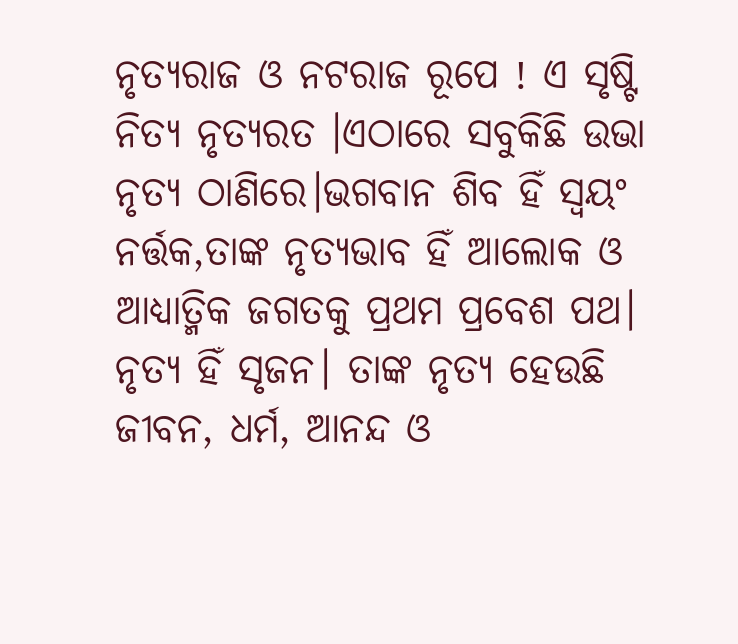ନୃତ୍ୟରାଜ ଓ ନଟରାଜ ରୂପେ ! ଏ ସୃଷ୍ଟି ନିତ୍ୟ ନୃତ୍ୟରତ ।ଏଠାରେ ସବୁକିଛି ଉଭା ନୃତ୍ୟ ଠାଣିରେ।ଭଗବାନ ଶିବ ହିଁ ସ୍ବୟଂ ନର୍ତ୍ତକ,ତାଙ୍କ ନୃତ୍ୟଭାବ ହିଁ ଆଲୋକ ଓ ଆଧ୍ୟାତ୍ମିକ ଜଗତକୁ ପ୍ରଥମ ପ୍ରବେଶ ପଥ। ନୃତ୍ୟ ହିଁ ସୃଜନ। ତାଙ୍କ ନୃତ୍ୟ ହେଉଛି ଜୀବନ, ଧର୍ମ, ଆନନ୍ଦ ଓ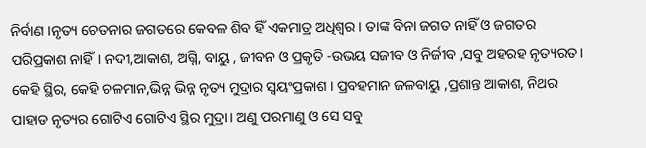ନିର୍ବାଣ ।ନୃତ୍ୟ ଚେତନାର ଜଗତରେ କେବଳ ଶିବ ହିଁ ଏକମାତ୍ର ଅଧିଶ୍ବର। ତାଙ୍କ ବିନା ଜଗତ ନାହିଁ ଓ ଜଗତର ପରିପ୍ରକାଶ ନାହିଁ। ନଦୀ,ଆକାଶ, ଅଗ୍ନି, ବାୟୁ , ଜୀବନ ଓ ପ୍ରକୃତି -ଉଭୟ ସଜୀବ ଓ ନିର୍ଜୀବ ,ସବୁ ଅହରହ ନୃତ୍ୟରତ। କେହି ସ୍ଥିର, କେହି ଚଳମାନ,ଭିନ୍ନ ଭିନ୍ନ ନୃତ୍ୟ ମୁଦ୍ରାର ସ୍ବୟଂପ୍ରକାଶ । ପ୍ରବହମାନ ଜଳବାୟୁ ,ପ୍ରଶାନ୍ତ ଆକାଶ, ନିଥର ପାହାଡ ନୃତ୍ୟର ଗୋଟିଏ ଗୋଟିଏ ସ୍ଥିର ମୁଦ୍ରା। ଅଣୁ ପରମାଣୁ ଓ ସେ ସବୁ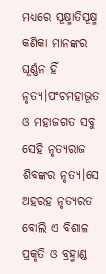ମଧ୍ୟରେ ସୂକ୍ଷ୍ମାତିସୂକ୍ଷ୍ମ କଣିକା ମାନଙ୍କର ଘୂର୍ଣ୍ଣନ ହିଁ ନୃତ୍ୟ।ପଂଚମହାଭୂତ ଓ ମହାଜଗତ ସବୁ ସେହି ନୃତ୍ୟରାଜ ଶିବଙ୍କର ନୃତ୍ୟ।ସେ ଅହରହ ନୃତ୍ୟରତ ବୋଲି ଏ ବିଶାଳ ପ୍ରକୃତି ଓ ବ୍ରହ୍ମାଣ୍ଡ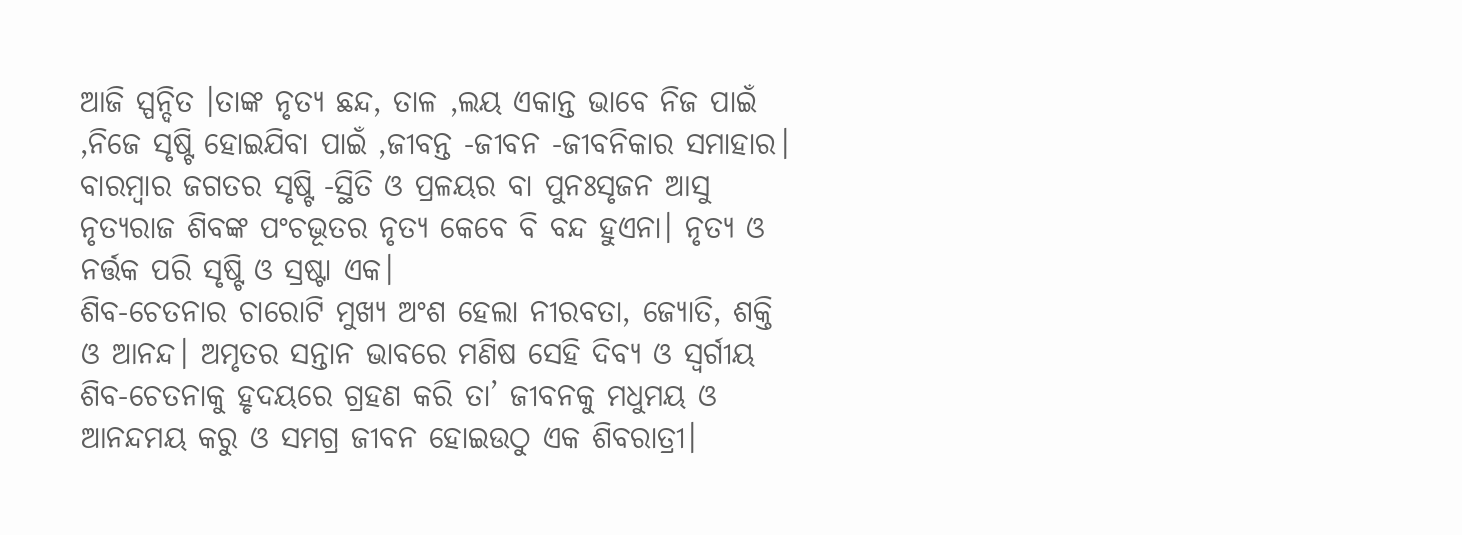ଆଜି ସ୍ପନ୍ଦିତ ।ତାଙ୍କ ନୃତ୍ୟ ଛନ୍ଦ, ତାଳ ,ଲୟ ଏକାନ୍ତ ଭାବେ ନିଜ ପାଇଁ ,ନିଜେ ସୃଷ୍ଟି ହୋଇଯିବା ପାଇଁ ,ଜୀବନ୍ତ -ଜୀବନ -ଜୀବନିକାର ସମାହାର। ବାରମ୍ବାର ଜଗତର ସୃଷ୍ଟି -ସ୍ଥିତି ଓ ପ୍ରଳୟର ବା ପୁନଃସୃଜନ ଆସୁ ନୃତ୍ୟରାଜ ଶିବଙ୍କ ପଂଚଭୂତର ନୃତ୍ୟ କେବେ ବି ବନ୍ଦ ହୁଏନା। ନୃତ୍ୟ ଓ ନର୍ତ୍ତକ ପରି ସୃଷ୍ଟି ଓ ସ୍ରଷ୍ଟା ଏକ।
ଶିବ-ଚେତନାର ଚାରୋଟି ମୁଖ୍ୟ ଅଂଶ ହେଲା ନୀରବତା, ଜ୍ୟୋତି, ଶକ୍ତି ଓ ଆନନ୍ଦ। ଅମୃତର ସନ୍ତାନ ଭାବରେ ମଣିଷ ସେହି ଦିବ୍ୟ ଓ ସ୍ବର୍ଗୀୟ ଶିବ-ଚେତନାକୁ ହୃଦୟରେ ଗ୍ରହଣ କରି ତା’ ଜୀବନକୁ ମଧୁମୟ ଓ ଆନନ୍ଦମୟ କରୁ ଓ ସମଗ୍ର ଜୀବନ ହୋଇଉଠୁ ଏକ ଶିବରାତ୍ରୀ।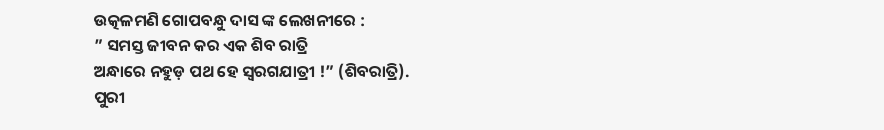ଉତ୍କଳମଣି ଗୋପବନ୍ଧୁ ଦାସ ଙ୍କ ଲେଖନୀରେ :
” ସମସ୍ତ ଜୀବନ କର ଏକ ଶିବ ରାତ୍ରି
ଅନ୍ଧାରେ ନହୁଡ଼ ପଥ ହେ ସ୍ବରଗଯାତ୍ରୀ !” (ଶିବରାତ୍ରି).
ପୁରୀ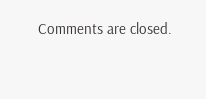Comments are closed.